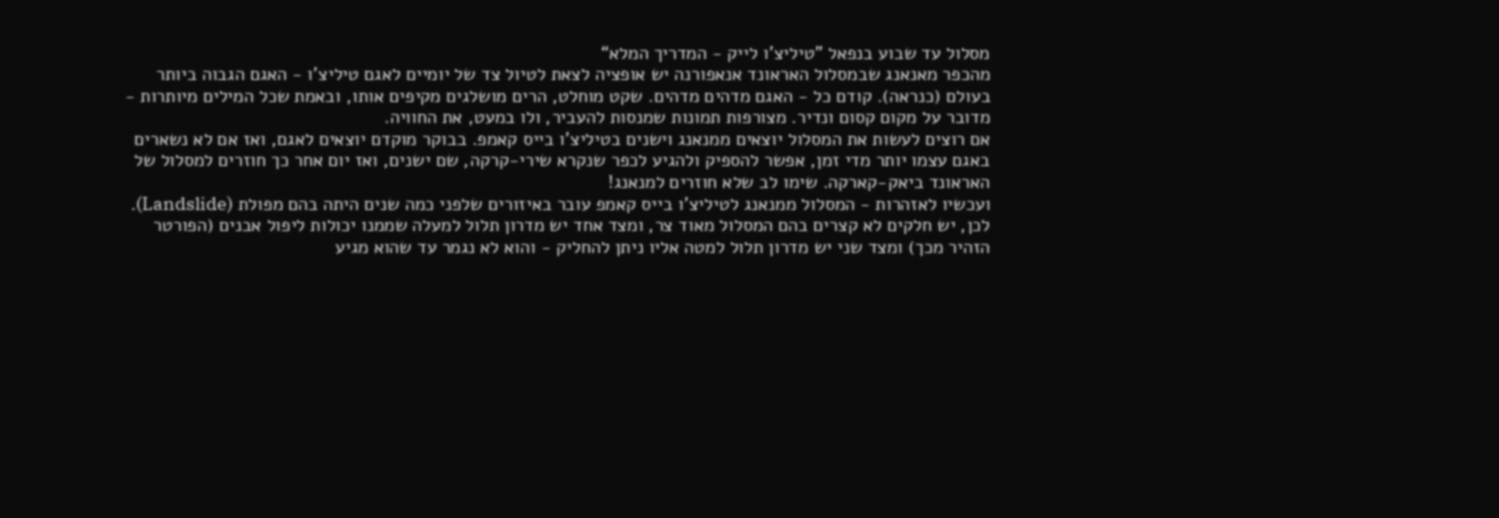מסלול עד שבוע בנפאל ”טיליצ'ו לייק - המדריך המלא“
מהכפר מאנאנג שבמסלול האראונד אנאפורנה יש אופציה לצאת לטיול צד של יומיים לאגם טיליצ'ו - האגם הגבוה ביותר בעולם (כנראה). קודם כל - האגם מדהים מדהים. שקט מוחלט, הרים מושלגים מקיפים אותו, ובאמת שכל המילים מיותרות - מדובר על מקום קסום ונדיר. מצורפות תמונות שמנסות להעביר, ולו במעט, את החוויה.
אם רוצים לעשות את המסלול יוצאים ממנאנג וישנים בטיליצ'ו בייס קאמפ. בבוקר מוקדם יוצאים לאגם, ואז אם לא נשארים באגם עצמו יותר מדי זמן, אפשר להספיק ולהגיע לכפר שנקרא שירי-קרקה, שם ישנים, ואז יום אחר כך חוזרים למסלול של האראונד ביאק-קארקה. שימו לב שלא חוזרים למנאנג!
ועכשיו לאזהרות - המסלול ממנאנג לטיליצ'ו בייס קאמפ עובר באיזורים שלפני כמה שנים היתה בהם מפולת (Landslide). לכן, יש חלקים לא קצרים בהם המסלול מאוד צר, ומצד אחד יש מדרון תלול למעלה שממנו יכולות ליפול אבנים (הפורטר הזהיר מכך) ומצד שני יש מדרון תלול למטה אליו ניתן להחליק - והוא לא נגמר עד שהוא מגיע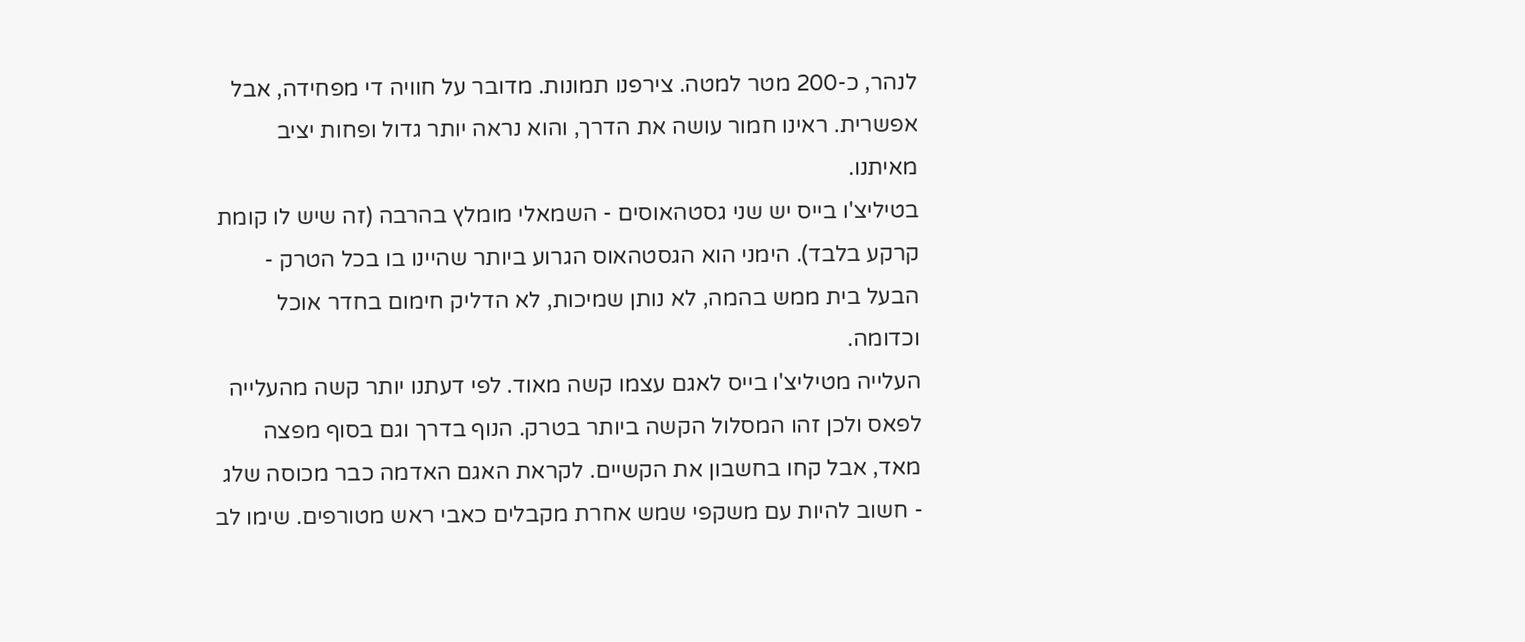לנהר, כ-200 מטר למטה. צירפנו תמונות. מדובר על חוויה די מפחידה, אבל אפשרית. ראינו חמור עושה את הדרך, והוא נראה יותר גדול ופחות יציב מאיתנו.
בטיליצ'ו בייס יש שני גסטהאוסים - השמאלי מומלץ בהרבה (זה שיש לו קומת קרקע בלבד). הימני הוא הגסטהאוס הגרוע ביותר שהיינו בו בכל הטרק - הבעל בית ממש בהמה, לא נותן שמיכות, לא הדליק חימום בחדר אוכל וכדומה.
העלייה מטיליצ'ו בייס לאגם עצמו קשה מאוד. לפי דעתנו יותר קשה מהעלייה לפאס ולכן זהו המסלול הקשה ביותר בטרק. הנוף בדרך וגם בסוף מפצה מאד, אבל קחו בחשבון את הקשיים. לקראת האגם האדמה כבר מכוסה שלג - חשוב להיות עם משקפי שמש אחרת מקבלים כאבי ראש מטורפים. שימו לב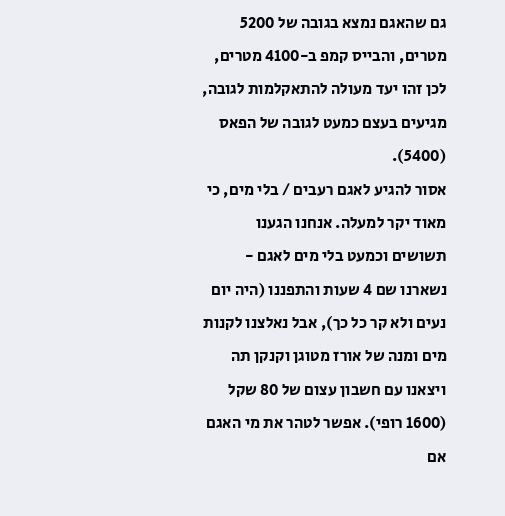גם שהאגם נמצא בגובה של 5200 מטרים, והבייס קמפ ב-4100 מטרים, לכן זהו יעד מעולה להתאקלמות לגובה, מגיעים בעצם כמעט לגובה של הפאס (5400).
אסור להגיע לאגם רעבים / בלי מים, כי מאוד יקר למעלה. אנחנו הגענו תשושים וכמעט בלי מים לאגם - נשארנו שם 4 שעות והתפננו (היה יום נעים ולא קר כל כך), אבל נאלצנו לקנות מים ומנה של אורז מטוגן וקנקן תה ויצאנו עם חשבון עצום של 80 שקל (1600 רופי). אפשר לטהר את מי האגם אם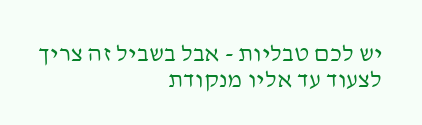יש לכם טבליות - אבל בשביל זה צריך לצעוד עד אליו מנקודת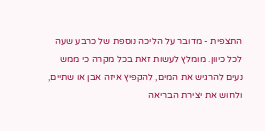התצפית - מדובר על הליכה נוספת של כרבע שעה לכל כיוון. מומלץ לעשות זאת בכל מקרה כי ממש נעים להרגיש את המים, להקפיץ איזה אבן או שתיים, ולחוש את יצירת הבריאה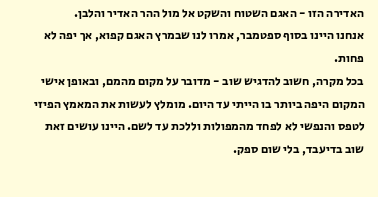האדירה הזו - האגם השטוח והשקט אל מול ההר האדיר והלבן.
אנחנו היינו בסוף ספטמבר, אמרו לנו שבמרץ האגם קפוא, אך יפה לא פחות.
בכל מקרה, חשוב להדגיש שוב - מדובר על מקום מהמם, ובאופן אישי המקום היפה ביותר בו הייתי עד היום. מומלץ לעשות את המאמץ הפיזי לטפס והנפשי לא לפחד מהמפולות וללכת עד לשם. היינו עושים זאת שוב בדיעבד, בלי שום ספק.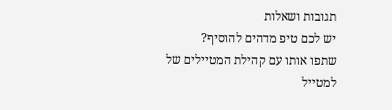תגובות ושאלות
יש לכם טיפ מדהים להוסיף?
שתפו אותו עם קהילת המטיילים של למטייל